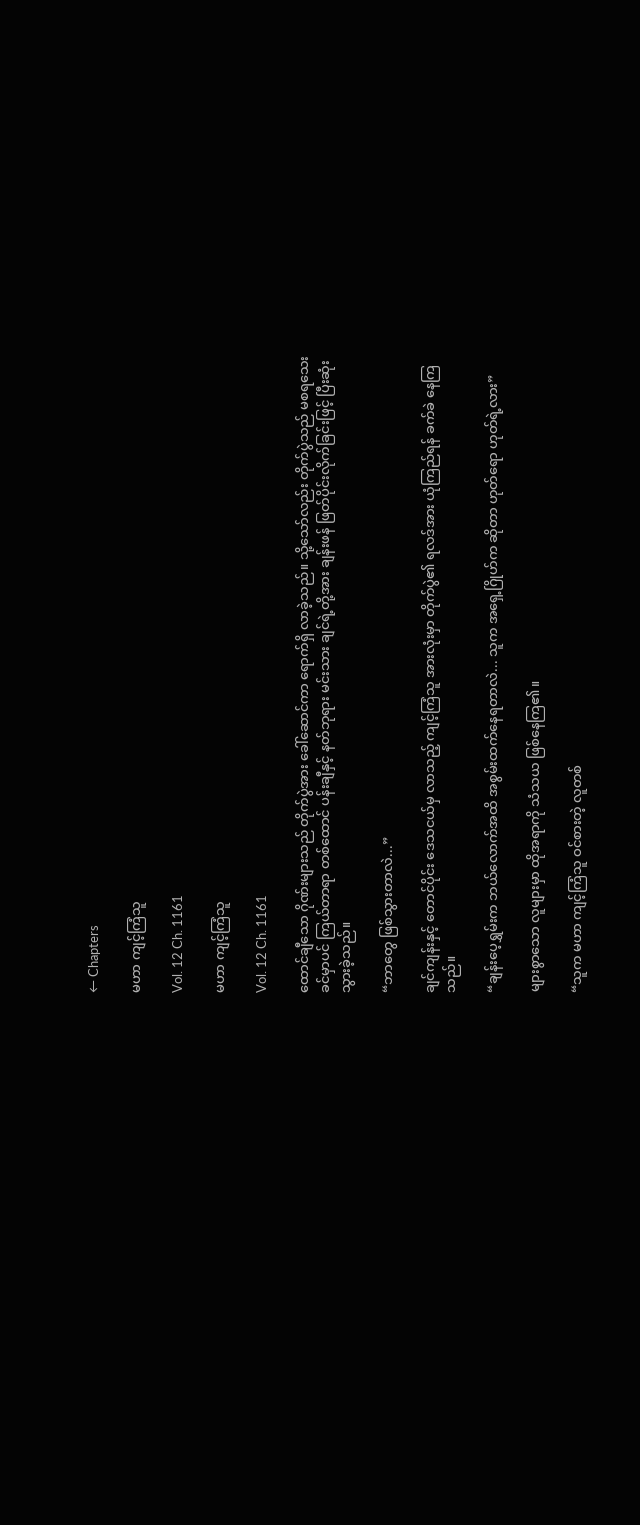← Chapters

မဟာ ကျင့်ကြံသူ

Vol. 12 Ch. 1161

မဟာ ကျင့်ကြံသူ

Vol. 12 Ch. 1161

ထောင်ချီသော ဂိုဏ်းများသည် တိုက်ပွဲ‌အား ခေါ်ဆောင်ကာ ရောက်ရှိ လာခဲ့သည်။ သို့သော်လည်း တိုက်ပွဲသည် မစရသေးခင်မှာပင် ကြယ်တာရာ တစ်ထောင် ပန်းချီနှင့် နတ်ဘုရား မင်းသား ချင်ရဲ့တို့အား ချန်းဖန် ဖြတ်ပိုင်းလိုက်ခြင်းဖြင့် ပြီးဆုံး သွားခဲ့သည်။

“ဘာတွေ ဖြစ်သွားတာလဲ...”

ချင်ကျန်းနှင့် တောင်ပိုင်း ဒေသငယ်မှ လာသည့် ကျင့်ကြံသူ အားလုံးမှာ တိုက်ပွဲ၏ ရလဒ်အား ယုံကြည်ရန် ခက်ခဲ နေကြသည်။

“ချန်းပေ့ရွှမ်းက ဘယ်လောက်အထိ အစွမ်းထက်နေရတာလဲ... သူက အရှေ့ဂြိုဟ်က ဆိုတာ ဟုတ်ရော ဟုတ်ရဲ့လား”

များစွာသော လူများမှာ ထိုအရာကို သံသယ ဖြစ်နေကြ၏။

“သူက မဟာ ကျင့်ကြံသူ ဝင်စားတဲ့ လူတစ်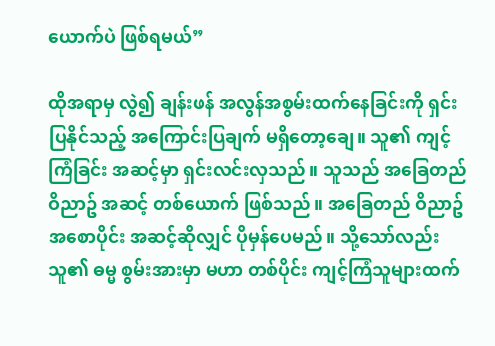ယောက်ပဲ ဖြစ်ရမယ်”

ထိုအရာမှ လွဲ၍ ချန်းဖန် အလွန်အစွမ်းထက်နေခြင်းကို ရှင်းပြနိုင်သည့် အကြောင်းပြချက် မရှိတော့ချေ။ သူ၏ ကျင့်ကြံခြင်း အဆင့်မှာ ရှင်းလင်းလှသည်။ သူသည် အခြေတည် ဝိညာဥ် အဆင့် တစ်ယောက် ဖြစ်သည်။ အခြေတည် ဝိညာဥ် အစောပိုင်း အဆင့်ဆိုလျှင် ပိုမှန်ပေမည်။ သို့သော်လည်း သူ၏ ဓမ္မ စွမ်းအားမှာ မဟာ တစ်ပိုင်း ကျင့်ကြံသူများထက်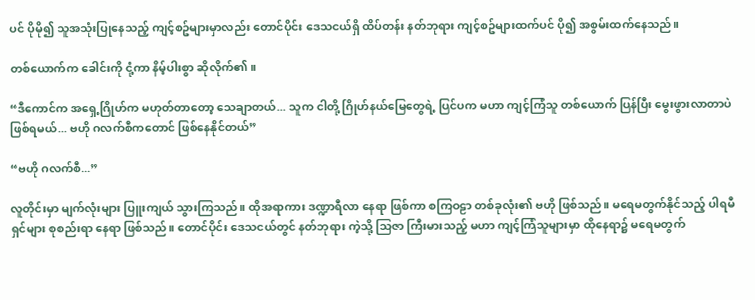ပင် ပိုမို၍ သူအသုံးပြုနေသည့် ကျင့်စဥ်များမှာလည်း တောင်ပိုင်း ဒေသငယ်ရှိ ထိပ်တန်း နတ်ဘုရား ကျင့်စဥ်များထက်ပင် ပို၍ အစွမ်းထက်နေသည်။

တစ်ယောက်က ခေါင်းကို ငုံ့ကာ နိမ့်ပါးစွာ ဆိုလိုက်၏။

“ဒီကောင်က အရှေ့ဂြိုဟ်က မဟုတ်တာတော့ သေချာတယ်... သူက ငါတို့ ဂြိုဟ်နယ်မြေတွေရဲ့ ပြင်ပက မဟာ ကျင့်ကြံသူ တစ်ယောက် ပြန်ပြီး မွေးဖွားလာတာပဲ ဖြစ်ရမယ်... ဗဟို ဂလက်စီကတောင် ဖြစ်နေနိုင်တယ်”

“ဗဟို ဂလက်စီ...”

လူတိုင်းမှာ မျက်လုံးများ ပြူးကျယ် သွားကြသည်။ ထိုအရာကား ဒဏ္ဍာရီလာ နေရာ ဖြစ်ကာ စကြဝဠာ တစ်ခုလုံး၏ ဗဟို ဖြစ်သည်။ မရေမတွက်နိုင်သည့် ပါရမီရှင်များ စုစည်းရာ နေရာ ဖြစ်သည်။ တောင်ပိုင်း ဒေသငယ်တွင် နတ်ဘုရား ကဲ့သို့ သြဇာ ကြီးမားသည့် မဟာ ကျင့်ကြံသူများမှာ ထိုနေရာ၌ မရေမတွက်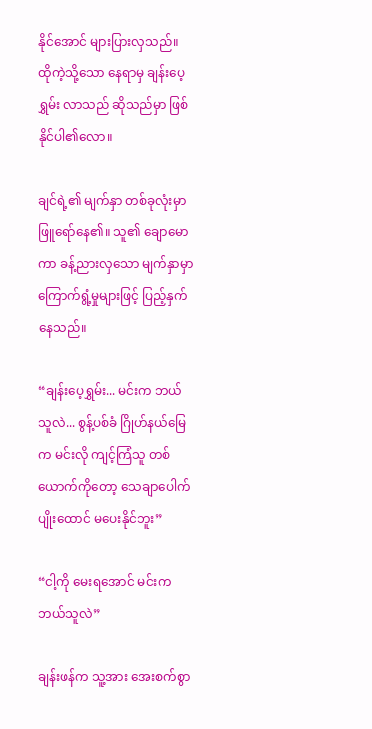နိုင်အောင် များပြားလှသည်။ ထိုကဲ့သို့သော နေရာမှ ချန်းပေ့ရွှမ်း လာသည် ဆိုသည်မှာ ဖြစ်နိုင်ပါ၏လော။

ချင်ရဲ့၏ မျက်နှာ တစ်ခုလုံးမှာ ဖြူရော်နေ၏။ သူ၏ ချောမောကာ ခန့်ညားလှသော မျက်နှာမှာ ကြောက်ရွံ့မှုများဖြင့် ပြည့်နှက်နေသည်။

“ချန်းပေ့ရွှမ်း... မင်းက ဘယ်သူလဲ... စွန့်ပစ်ခံ ဂြိုဟ်နယ်မြေက မင်းလို ကျင့်ကြံသူ တစ်ယောက်ကိုတော့ သေချာပေါက် ပျိုးထောင် မပေးနိုင်ဘူး”

“ငါ့ကို ‌မေးရအောင် မင်းက ဘယ်သူလဲ”

ချန်းဖန်က သူ့အား အေးစက်စွာ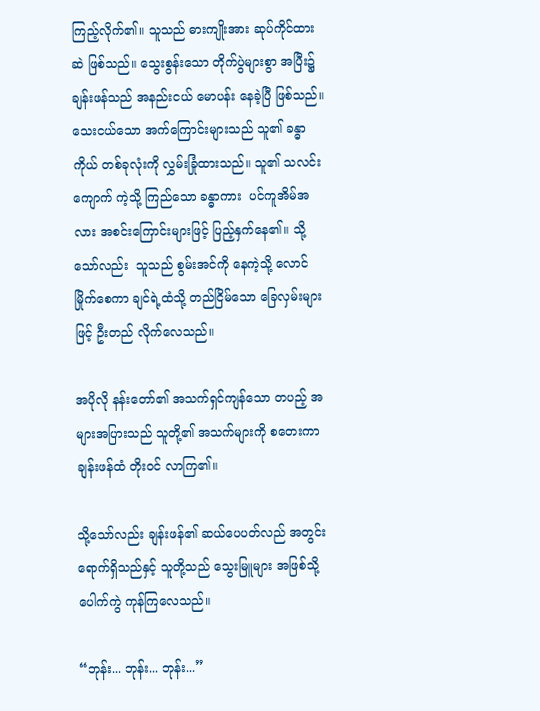ကြည့်လိုက်၏။ သူသည် ဓားကျိုးအား ဆုပ်ကိုင်ထားဆဲ ဖြစ်သည်။ သွေးစွန်းသော တိုက်ပွဲများစွာ အပြီး၌ ချန်းဖန်သည် အနည်းငယ် မောပန်း နေခဲ့ပြီ ဖြစ်သည်။ သေးငယ်သော အက်ကြောင်းများသည် သူ၏ ခန္ဓာကိုယ် တစ်ခုလုံးကို လွှမ်းခြုံထားသည်။ သူ၏ သလင်းကျောက် ကဲ့သို့ ကြည်သော ခန္ဓာကား  ပင်ကူအိမ်အလား အစင်းကြောင်းများဖြင့် ပြည့်နှက်နေ၏။ သို့သော်လည်း  သူသည် စွမ်းအင်ကို နေကဲ့သို့ လောင်မြိုက်စေကာ ချင်ရဲ့ထံသို့ တည်ငြိမ်သော ခြေလှမ်းများဖြင့် ဦးတည် လိုက်လေသည်။

အပိုလို နန်းတော်၏ အသက်ရှင်ကျန်သော တပည့် အများအပြားသည် သူတို့၏ အသက်များကို စတေးကာ ချန်းဖန်ထံ တိုးဝင် လာကြ၏။

သို့သော်လည်း ချန်းဖန်၏ ဆယ်ပေပတ်လည် အတွင်း ရောက်ရှိသည်နှင့် သူတို့သည် သွေးမြူများ အဖြစ်သို့ ပေါက်ကွဲ ကုန်ကြလေသည်။

“ဘုန်း... ဘုန်း... ဘုန်း...”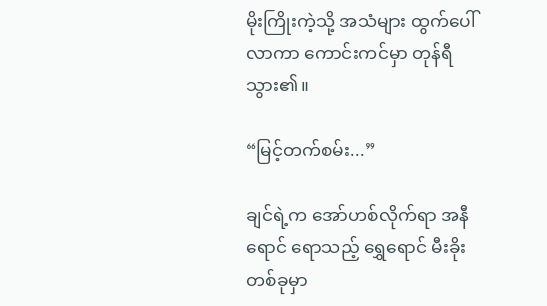မိုးကြိုးကဲ့သို့ အသံများ ထွက်ပေါ်လာကာ ကောင်းကင်မှာ တုန်ရီသွား၏။

“မြင့်တက်စမ်း...”

ချင်ရဲ့က အော်ဟစ်လိုက်ရာ အနီရောင် ရောသည့် ရွှေရောင် မီးခိုး တစ်ခုမှာ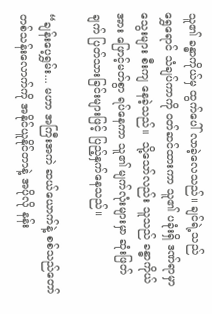သူ၏ ခန္ဓာကိုယ်မှ ထွက်ပေါ် လာခဲ့လေသည်။ ချင်ရဲ့သည် ရွှေ‌ရောင် သံချပ်ကာကို ဝတ်ဆင်ထားကာ သူ၏ ပခုံးရှိ ဒဏ်ရာမှာ သွေးများ စီးကျ နေခဲ့သည်။  သို့သော်လည်း သူသည် ခန္ဓာကိုယ်အား ဖြောင့်မတ်စွာ ရပ်နေကာ သူ၏ မျက်လုံးများမှာ ဆုံးဖြတ်ချက် ပြတ်သားခြင်းများဖြင့် ပြည့်နှက်နေသည်။

“ချန်းပေ့ရွှမ်း... မဟာ အကြီးအကဲ ဆယ်ယောက်နဲ့ စစ်သည်တော် တစ်သန်းလောက်ကို အနိုင်ယူနိုင်တာနဲ့ အပိုလို နန်း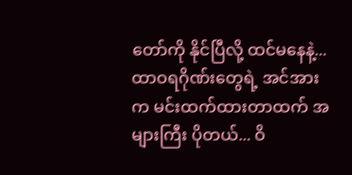တော်ကို နိုင်ပြီလို့ ထင်မနေနဲ့... ထာဝရဂိုဏ်းတွေရဲ့ အင်အားက မင်းထက်ထားတာထက် အများကြီး ပိုတယ်... ဝိ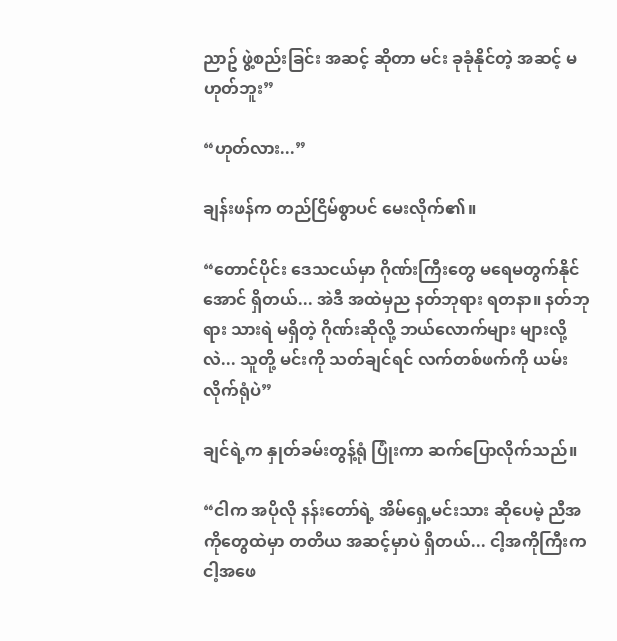ညာဥ် ဖွဲ့စည်းခြင်း အဆင့် ဆိုတာ မင်း ခုခုံနိုင်တဲ့ အဆင့် မဟုတ်ဘူး”

“ဟုတ်လား...”

ချန်းဖန်က တည်ငြိမ်စွာပင် မေးလိုက်၏။

“တောင်ပိုင်း ဒေသငယ်မှာ ဂိုဏ်းကြီးတွေ မရေမတွက်နိုင်အောင် ရှိတယ်... အဲဒီ အထဲမှည နတ်ဘုရား ရတနာ။ နတ်ဘုရား သားရဲ မရှိတဲ့ ဂိုဏ်းဆိုလို့ ဘယ်လောက်များ များလို့လဲ... သူတို့ မင်းကို သတ်ချင်ရင် လက်တစ်ဖက်ကို ယမ်းလိုက်ရုံပဲ”

ချင်ရဲ့က နှုတ်ခမ်းတွန့်ရုံ ပြုံးကာ ဆက်ပြောလိုက်သည်။

“ငါက အပိုလို နန်းတော်ရဲ့ အိမ်ရှေ့မင်းသား ဆိုပေမဲ့ ညီအကိုတွေထဲမှာ တတိယ အဆင့်မှာပဲ ရှိတယ်... ငါ့အကိုကြီးက ငါ့အဖေ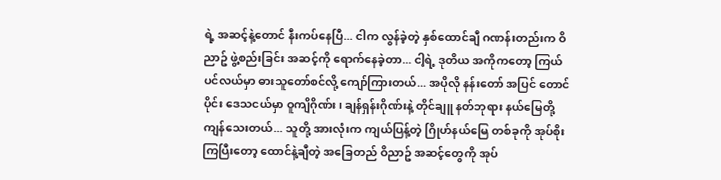ရဲ့ အဆင့်နဲ့တောင် နီးကပ်နေပြီ... ငါက လွန်ခဲ့တဲ့ နှစ်ထောင်ချီ ဂဏန်းတည်းက ဝိညာဥ် ဖွဲ့စည်းခြင်း အဆင့်ကို ရောက်နေခဲ့တာ... ငါ့ရဲ့ ဒုတိယ အကိုကတော့ ကြယ်ပင်လယ်မှာ ဓားသူတော်စင်လို့ ကျော်ကြားတယ်... အပိုလို နန်းတော် အပြင် တောင်ပိုင်း ဒေသငယ်မှာ ဝူကျိဂိုဏ်း၊ ချန်ရှန်းဂိုဏ်းနဲ့ တိုင်ချူ နတ်ဘုရား နယ်မြေတို့ ကျန်သေးတယ်... သူတို့ အားလုံးက ကျယ်ပြန့်တဲ့ ဂြိုဟ်နယ်မြေ တစ်ခုကို အုပ်စိုးကြပြီးတော့ ထောင်နဲ့ချီတဲ့ အခြေတည် ဝိညာဥ် အဆင့်တွေကို အုပ်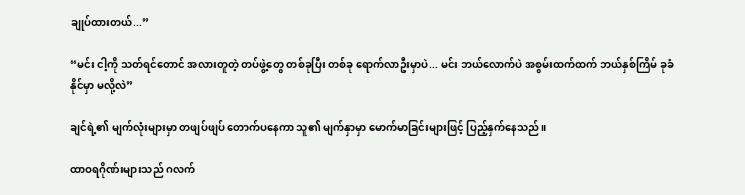ချုပ်ထားတယ်...”

“မင်း ငါ့ကို သတ်ရင်တောင် အလားတူတဲ့ တပ်ဖွဲ့တွေ တစ်ခုပြီး တစ်ခု ရောက်လာဦးမှာပဲ... မင်း ဘယ်လောက်ပဲ အစွမ်းထက်ထက် ဘယ်နှစ်ကြိမ် ခုခံနိုင်မှာ မလို့လဲ”

ချင်ရဲ့၏ မျက်လုံးများမှာ တဖျပ်ဖျပ် တောက်ပနေကာ သူ၏ မျက်နှာမှာ မောက်မာခြင်းများဖြင့် ပြည့်နှက်နေသည်။

ထာဝရဂိုဏ်းများသည် ဂလက်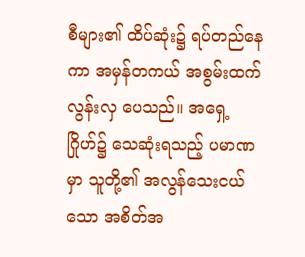စီများ၏ ထိပ်ဆုံး၌ ရပ်တည်နေကာ အမှန်တကယ် အစွမ်းထက်လွန်းလှ ပေသည်။ အရှေ့ဂြိုဟ်၌ သေဆုံးရသည့် ပမာဏမှာ သူတို့၏ အလွန်သေးငယ်သော အစိတ်အ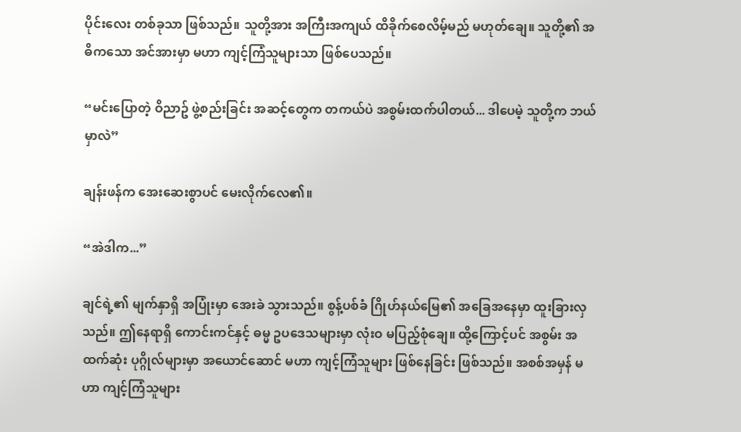ပိုင်းလေး တစ်ခုသာ ဖြစ်သည်။ သူတို့အား အကြီးအကျယ် ထိခိုက်စေလိမ့်မည် မဟုတ်ချေ။ သူတို့၏ အဓိကသော အင်အားမှာ မဟာ ကျင့်ကြံသူများသာ ဖြစ်ပေသည်။

“မင်းပြောတဲ့ ဝိညာဥ် ဖွဲ့စည်းခြင်း အဆင့်တွေက တကယ်ပဲ အစွမ်းထက်ပါတယ်... ဒါပေမဲ့ သူတို့က ဘယ်မှာလဲ”

ချန်းဖန်က အေးဆေးစွာပင် မေးလိုက်လေ၏။

“အဲဒါက...”

ချင်ရဲ့၏ မျက်နှာရှိ အပြုံးမှာ အေးခဲ သွားသည်။ စွန့်ပစ်ခံ ဂြိုဟ်နယ်မြေ၏ အခြေအနေမှာ ထူးခြားလှသည်။ ဤနေရာရှိ ကောင်းကင်နှင့် ဓမ္မ ဥပဒေသများမှာ လုံးဝ မပြည့်စုံချေ။ ထို့ကြောင့်ပင် အစွမ်း အထက်ဆုံး ပုဂ္ဂိုလ်များမှာ အယောင်ဆောင် မဟာ ကျင့်ကြံသူများ ဖြစ်နေခြင်း ဖြစ်သည်။ အစစ်အမှန် မဟာ ကျင့်ကြံသူများ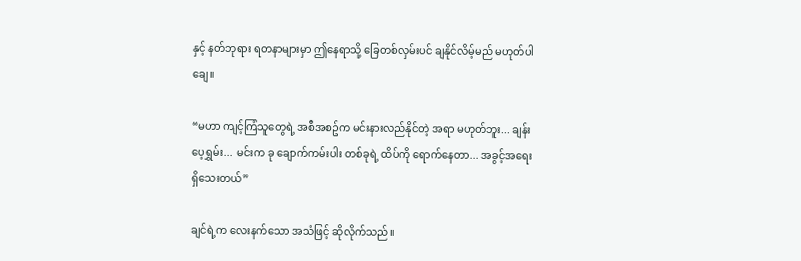နှင့် နတ်ဘုရား ရတနာများမှာ ဤနေရာသို့ ခြေတစ်လှမ်းပင် ချနိုင်လိမ့်မည် မဟုတ်ပါချေ။

“မဟာ ကျင့်ကြံသူတွေရဲ့ အစီအစဥ်က မင်းနားလည်နိုင်တဲ့ အရာ မဟုတ်ဘူး... ချန်းပေ့ရွှမ်း... မင်းက ခု ချောက်ကမ်းပါး တစ်ခုရဲ့ ထိပ်ကို ရောက်နေတာ... အခွင့်အရေး ရှိသေးတယ်”

ချင်ရဲ့က လေးနက်သော အသံဖြင့် ဆိုလိုက်သည်။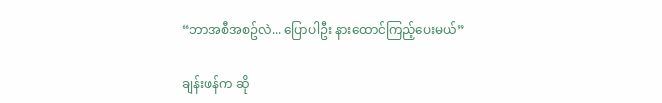“ဘာအစီအစဥ်လဲ... ပြောပါဦး နားထောင်ကြည့်ပေးမယ်”

ချန်းဖန်က ဆို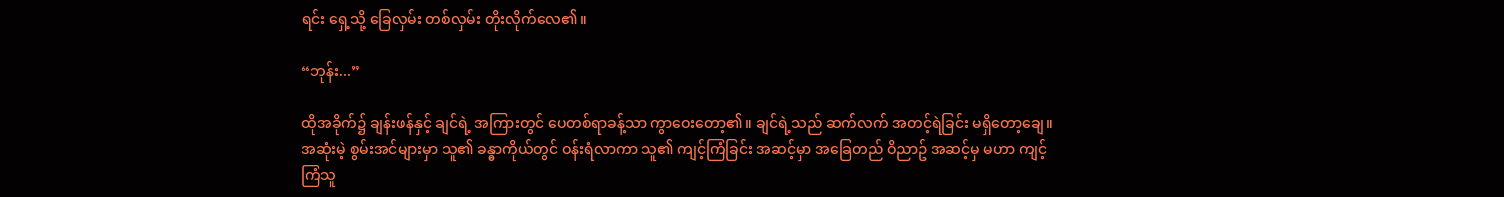ရင်း ရှေ့သို့ ခြေလှမ်း တစ်လှမ်း တိုးလိုက်လေ၏။

“ဘုန်း...”

ထိုအခိုက်၌ ချန်းဖန်နှင့် ချင်ရဲ့ အကြားတွင် ပေတစ်ရာခန့်သာ ကွာဝေးတော့၏။ ချင်ရဲ့သည် ဆက်လက် အတင့်ရဲခြင်း မရှိတော့ချေ။ အဆုံးမဲ့ စွမ်းအင်များမှာ သူ၏ ခန္ဓာကိုယ်တွင် ဝန်းရံလာကာ သူ၏ ကျင့်ကြံခြင်း အဆင့်မှာ အခြေတည် ဝိညာဥ် အဆင့်မှ မဟာ ကျင့်ကြံသူ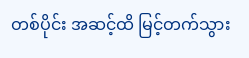တစ်ပိုင်း အဆင့်ထိ မြင့်တက်သွား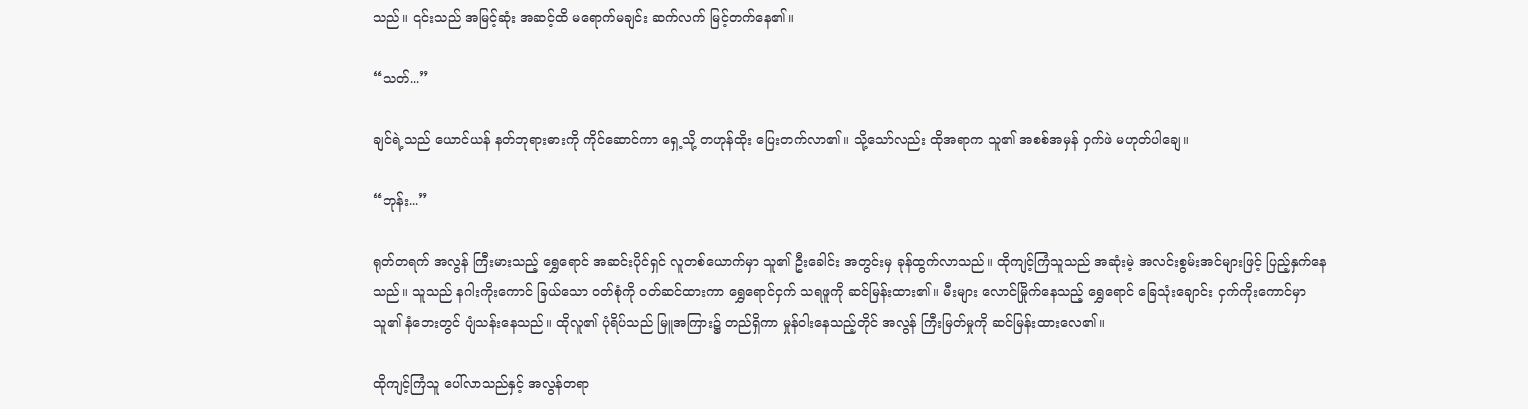သည်။ ၎င်းသည် အမြင့်ဆုံး အဆင့်ထိ မရောက်မချင်း ဆက်လက် မြင့်တက်နေ၏။

“သတ်...”

ချင်ရဲ့သည် ယောင်ယန် နတ်ဘုရားဓားကို ကိုင်ဆောင်ကာ ရှေ့သို့ တဟုန်ထိုး ပြေးတက်လာ၏။ သို့သော်လည်း ထိုအရာက သူ၏ အစစ်အမှန် ဝှက်ဖဲ မဟုတ်ပါချေ။

“ဘုန်း...”

ရုတ်တရက် အလွန် ကြီးမားသည့် ရွှေရောင် အဆင်းပိုင်ရှင် လူတစ်ယောက်မှာ သူ၏ ဦးခေါင်း အတွင်းမှ ခုန်ထွက်လာသည်။ ထိုကျင့်ကြံသူသည် အဆုံးမဲ့ အလင်းစွမ်းအင်များဖြင့် ပြည့်နှက်နေသည်။ သူသည် နဂါးကိုးကောင် ခြယ်သော ဝတ်စုံကို ဝတ်ဆင်ထားကာ ရွှေရောင်ငှက် သရဖူကို ဆင်မြန်းထား၏။ မီးများ လောင်မြိုက်နေသည့် ရွှေရောင် ခြေသုံးချောင်း ငှက်ကိုးကောင်မှာ သူ၏ နံဘေးတွင် ပျံသန်းနေသည်။ ထိုလူ၏ ပုံရိပ်သည် မြူအကြား၌ တည်ရှိကာ မှုန်ဝါးနေသည့်တိုင် အလွန် ကြီးမြတ်မှုကို ဆင်မြန်းထားလေ၏။

ထိုကျင့်ကြံသူ ပေါ်လာသည်နှင့် အလွန်တရာ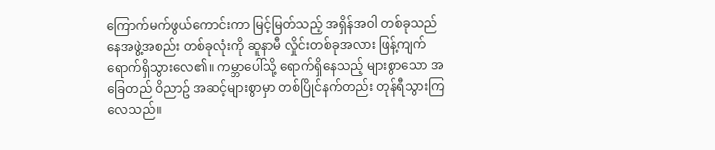ကြောက်မက်ဖွယ်ကောင်းကာ မြင့်မြတ်သည့် အရှိန်အဝါ တစ်ခုသည် နေအဖွဲ့အစည်း တစ်ခုလုံးကို ဆူနာမီ လှိုင်းတစ်ခုအလား ဖြန့်ကျက် ရောက်ရှိသွားလေ၏။ ကမ္ဘာပေါ်သို့ ရောက်ရှိနေသည့် များစွာသော အခြေတည် ဝိညာဥ် အဆင့်များစွာမှာ တစ်ပြိုင်နက်တည်း တုန်ရီသွားကြလေသည်။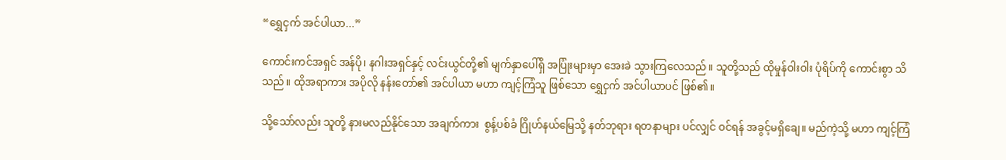“ရွှေငှက် အင်ပါယာ...”

ကောင်းကင်အရှင် အန်ပို၊ နဂါးအရှင်နှင့် လင်းယွင်တို့၏ မျက်နှာပေါ်ရှိ အပြုံးများမှာ အေးခဲ သွားကြလေသည်။ သူတို့သည် ထိုမှုန်ဝါးဝါး ပုံရိပ်ကို ကောင်းစွာ သိသည်။ ထိုအရာကား အပိုလို နန်းတော်၏ အင်ပါယာ မဟာ ကျင့်ကြံသူ ဖြစ်သော ရွှေငှက် အင်ပါယာပင် ဖြစ်၏။

သို့သော်လည်း သူတို့ နားမလည်နိုင်သော အချက်ကား  စွန့်ပစ်ခံ ဂြိုဟ်နယ်မြေသို့ နတ်ဘုရား ရတနာများ ပင်လျှင် ဝင်ရန် အခွင့်မရှိချေ။ မည်ကဲ့သို့ မဟာ ကျင့်ကြံ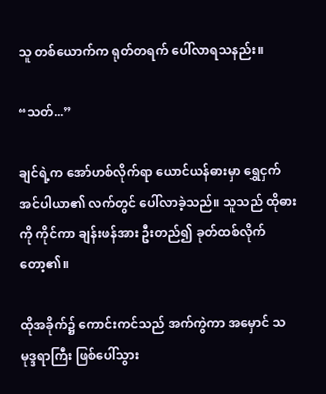သူ တစ်ယောက်က ရုတ်တရက် ပေါ်လာရသနည်း။

“သတ်...”

ချင်ရဲ့က အော်ဟစ်လိုက်ရာ ယောင်ယန်ဓားမှာ ရွှေငှက် အင်ပါယာ၏ လက်တွင် ပေါ်လာခဲ့သည်။ သူသည် ထိုဓားကို ကိုင်ကာ ချန်းဖန်အား ဦးတည်၍ ခုတ်ထစ်လိုက်တော့၏။

ထိုအခိုက်၌ ကောင်းကင်သည် အက်ကွဲကာ အမှောင် သမုဒ္ဒရာကြီး ဖြစ်ပေါ်သွား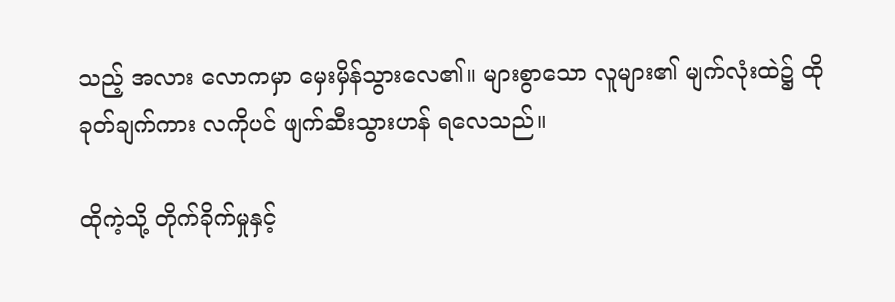သည့် အလား လောကမှာ မှေးမှိန်သွားလေ၏။ များစွာသော လူများ၏ မျက်လုံးထဲ၌ ထိုခုတ်ချက်ကား လကိုပင် ဖျက်ဆီးသွားဟန် ရလေသည်။

ထိုကဲ့သို့ တိုက်ခိုက်မှုနှင့်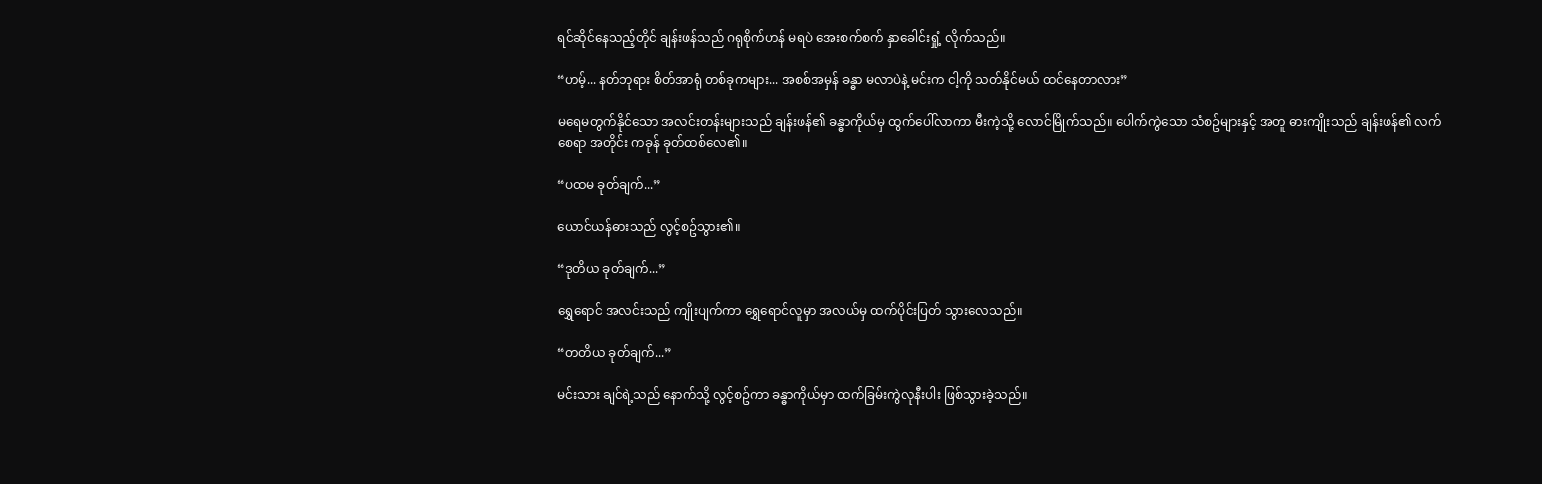ရင်ဆိုင်နေသည့်တိုင် ချန်းဖန်သည် ဂရုစိုက်ဟန် မရပဲ အေးစက်စက် နှာခေါင်းရှုံ့ လိုက်သည်။

“ဟမ့်... နတ်ဘုရား စိတ်အာရုံ တစ်ခုကများ... အစစ်အမှန် ခန္ဓာ မလာပဲနဲ့ မင်းက ငါ့ကို သတ်နိုင်မယ် ထင်နေတာလား”

မရေမတွက်နိုင်သော အလင်းတန်းများသည် ချန်းဖန်၏ ခန္ဓာကိုယ်မှ ထွက်ပေါ်လာကာ မီးကဲ့သို့ လောင်မြိုက်သည်။ ပေါက်ကွဲသော သံစဥ်များနှင့် အတူ ဓားကျိုးသည် ချန်းဖန်၏ လက်စေရာ အတိုင်း ကခုန် ခုတ်ထစ်လေ၏။

“ပထမ ခုတ်ချက်...”

ယောင်ယန်ဓားသည် လွင့်စဥ်သွား၏။

“ဒုတိယ ခုတ်ချက်...”

ရွှေရောင် အလင်းသည် ကျိုးပျက်ကာ ရွှေရောင်လူမှာ အလယ်မှ ထက်ပိုင်းပြတ် သွားလေသည်။

“တတိယ ခုတ်ချက်...”

မင်းသား ချင်ရဲ့သည် နောက်သို့ လွင့်စဥ်ကာ ခန္ဓာကိုယ်မှာ ထက်ခြမ်းကွဲလုနီးပါး ဖြစ်သွားခဲ့သည်။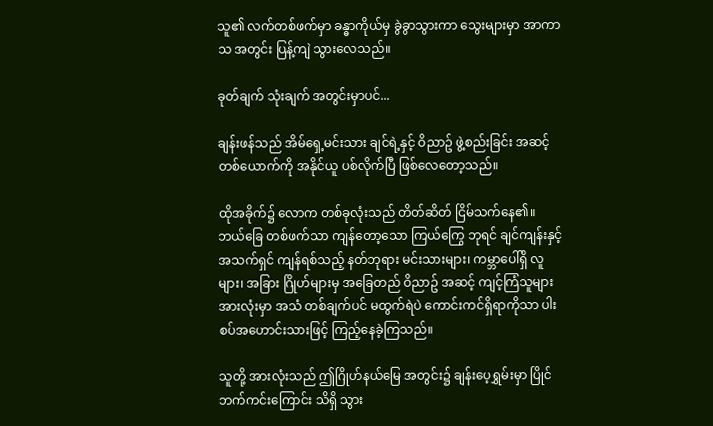သူ၏ လက်တစ်ဖက်မှာ ခန္ဓာကိုယ်မှ ခွဲခွာသွားကာ သွေးများမှာ အာကာသ အတွင်း ပြန့်ကျဲ သွားလေသည်။

ခုတ်ချက် သုံးချက် အတွင်းမှာပင်...

ချန်းဖန်သည် အိမ်ရှေ့မင်းသား ချင်ရဲ့နှင့် ဝိညာဥ် ဖွဲ့စည်းခြင်း အဆင့် တစ်ယောက်ကို အနိုင်ယူ ပစ်လိုက်ပြီ ဖြစ်လေတော့သည်။

ထိုအခိုက်၌ လောက တစ်ခုလုံးသည် တိတ်ဆိတ် ငြိမ်သက်နေ၏။ ဘယ်ခြေ တစ်ဖက်သာ ကျန်တော့သော ကြယ်ကြွေ ဘုရင် ချင်ကျန်းနှင့် အသက်ရှင် ကျန်ရစ်သည့် နတ်ဘုရား မင်းသားများ၊ ကမ္ဘာပေါ်ရှိ လူများ၊ အခြား ဂြိုဟ်များမှ အခြေတည် ဝိညာဥ် အဆင့် ကျင့်ကြံသူများ အားလုံးမှာ အသံ တစ်ချက်ပင် မထွက်ရဲပဲ ကောင်းကင်ရှိရာကိုသာ ပါးစပ်အဟောင်းသားဖြင့် ကြည့်နေခဲ့ကြသည်။

သူတို့ အားလုံးသည် ဤဂြိုဟ်နယ်မြေ အတွင်း၌ ချန်းပေ့ရွှမ်းမှာ ပြိုင်ဘက်ကင်းကြောင်း သိရှိ သွား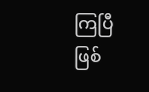ကြပြီ ဖြစ်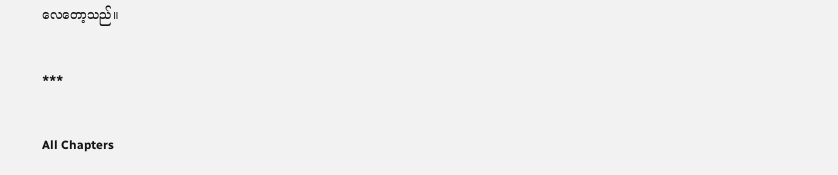လေတော့သည်။

***

All Chapters